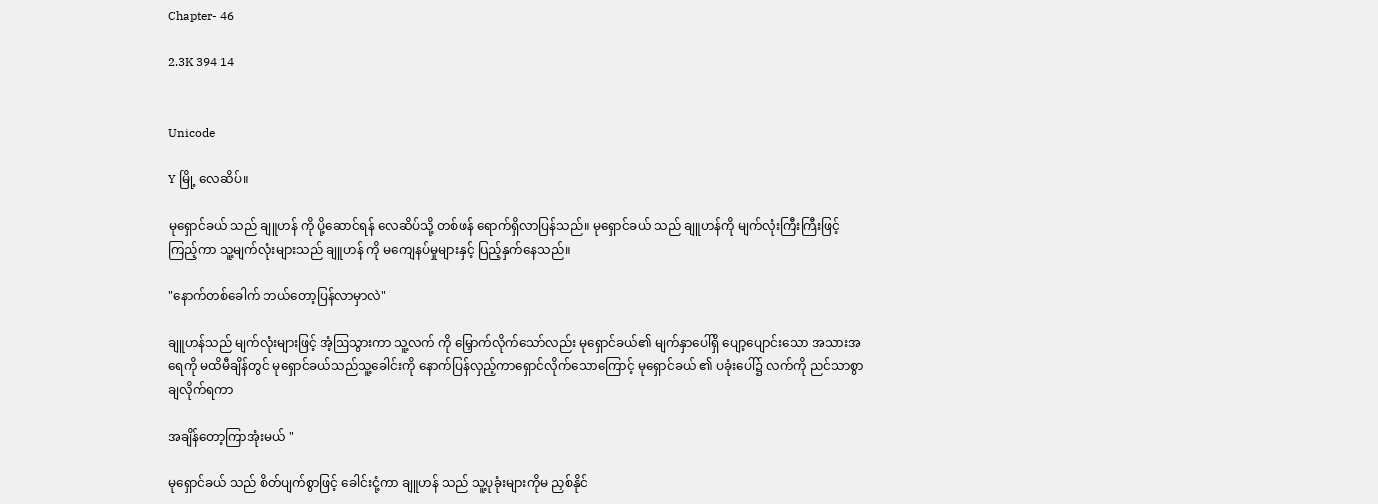Chapter- 46

2.3K 394 14


Unicode

Y မြို့ လေဆိပ်။

မုရှောင်ခယ် သည် ချူဟန် ကို ပို့ဆောင်ရန် လေဆိပ်သို့ တစ်ဖန် ရောက်ရှိလာပြန်သည်။ မုရှောင်ခယ် သည် ချူဟန်ကို မျက်လုံးကြီးကြီးဖြင့် ကြည့်ကာ သူ့မျက်လုံးများသည် ချူဟန် ကို မကျေနပ်မှုများနှင့် ပြည့်နှက်နေသည်။

"နောက်တစ်ခေါက် ဘယ်တော့ပြန်လာမှာလဲ"

ချူဟန်သည် မျက်လုံးများဖြင့် အံ့ဩသွားကာ သူ့လက် ကို မြှောက်လိုက်သော်လည်း မုရှောင်ခယ်၏ မျက်နှာပေါ်ရှိ ပျော့ပျောင်းသော အသားအရေကို မထိမီချိန်တွင် မုရှောင်ခယ်သည်သူ့ခေါင်းကို နောက်ပြန်လှည့်ကာရှောင်လိုက်သောကြောင့် မုရှောင်ခယ် ၏ ပခုံးပေါ်၌ လက်ကို ညင်သာစွာ ချလိုက်ရကာ

အချိန်တော့ကြာအုံးမယ် "

မုရှောင်ခယ် သည် စိတ်ပျက်စွာဖြင့် ခေါင်းငုံ့ကာ ချူဟန် သည် သူ့ပုခုံးများကိုမ ညှစ်နိုင်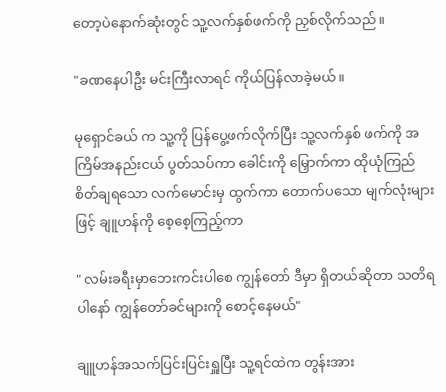တော့ပဲနောက်ဆုံးတွင် သူ့လက်နှစ်ဖက်ကို ညှစ်လိုက်သည်။

"ခဏနေပါဦး မင်းကြီးလာရင် ကိုယ်ပြန်လာခဲ့မယ်။

မုရှောင်ခယ် က သူ့ကို ပြန်ပွေ့ဖက်လိုက်ပြီး သူ့လက်နှစ် ဖက်ကို အကြိမ်အနည်းငယ် ပွတ်သပ်ကာ ခေါင်းကို မြှောက်ကာ ထိုယုံကြည်စိတ်ချရသော လက်မောင်းမှ ထွက်ကာ တောက်ပသော မျက်လုံးများဖြင့် ချူဟန်ကို စေ့စေ့ကြည့်ကာ

" လမ်းခရီးမှာဘေးကင်းပါစေ ကျွန်တော် ဒီမှာ ရှိတယ်ဆိုတာ သတိရပါနော် ကျွန်တော်ခင်များကို စောင့်နေမယ်"

ချူဟန်အသက်ပြင်းပြင်းရှူပြီး သူ့ရင်ထဲက တွန်းအား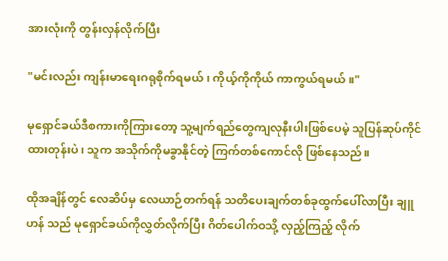အားလုံးကို တွန်းလှန်လိုက်ပြီး

"မင်းလည်း ကျန်းမာရေးဂရုစိုက်ရမယ်၊ ကိုယ့်ကိုကိုယ် ကာကွယ်ရမယ်။"

မုရှောင်ခယ်ဒီစကားကိုကြားတော့ သူ့မျက်ရည်တွေကျလုနီးပါးဖြစ်ပေမဲ့ သူပြန်ဆုပ်ကိုင်ထားတုန်းပဲ၊ သူက အသိုက်ကိုမခွာနိုင်တဲ့ ကြက်တစ်ကောင်လို ဖြစ်နေသည်။

ထိုအချိန်တွင် လေဆိပ်မှ လေယာဉ်တက်ရန် သတိပေးချက်တစ်ခုထွက်ပေါ်လာပြီး ချူဟန် သည် မုရှောင်ခယ်ကိုလွှတ်လိုက်ပြီး ဂိတ်ပေါက်ဝသို့ လှည့်ကြည့် လိုက်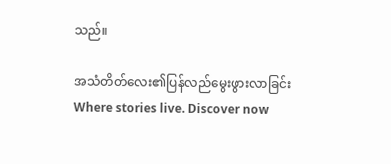သည်။

အသံတိတ်လေး၏ပြန်လည်မွေးဖွားလာခြင်းWhere stories live. Discover now